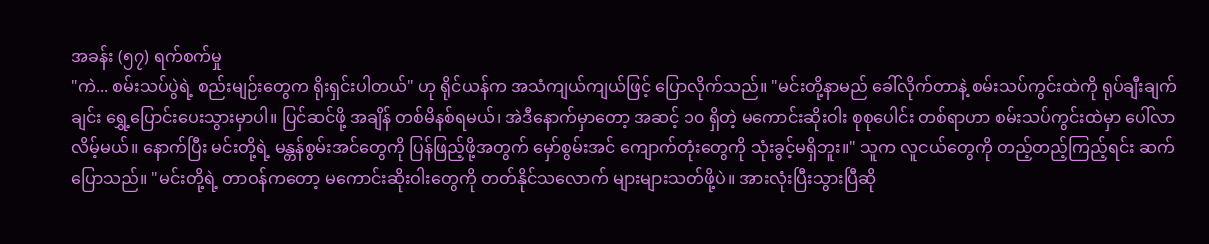အခန်း (၅၇) ရက်စက်မှု
"ကဲ... စမ်းသပ်ပွဲရဲ့ စည်းမျဉ်းတွေက ရိုးရှင်းပါတယ်" ဟု ရိုင်ယန်က အသံကျယ်ကျယ်ဖြင့် ပြောလိုက်သည်။ "မင်းတို့နာမည် ခေါ်လိုက်တာနဲ့ စမ်းသပ်ကွင်းထဲကို ရုပ်ချီးချက်ချင်း ရွှေ့ပြောင်းပေးသွားမှာပါ။ ပြင်ဆင်ဖို့ အချိန် တစ်မိနစ်ရမယ်၊ အဲဒီနောက်မှာတော့ အဆင့် ၁၀ ရှိတဲ့ မကောင်းဆိုးဝါး စုစုပေါင်း တစ်ရာဟာ စမ်းသပ်ကွင်းထဲမှာ ပေါ်လာလိမ့်မယ်။ နောက်ပြီး မင်းတို့ရဲ့ မန္တန်စွမ်းအင်တွေကို ပြန်ဖြည့်ဖို့အတွက် မှော်စွမ်းအင် ကျောက်တုံးတွေကို သုံးခွင့်မရှိဘူး။" သူက လူငယ်တွေကို တည့်တည့်ကြည့်ရင်း ဆက်ပြောသည်။ "မင်းတို့ရဲ့ တာဝန်ကတော့ မကောင်းဆိုးဝါးတွေကို တတ်နိုင်သလောက် များများသတ်ဖို့ပဲ။ အားလုံးပြီးသွားပြီဆို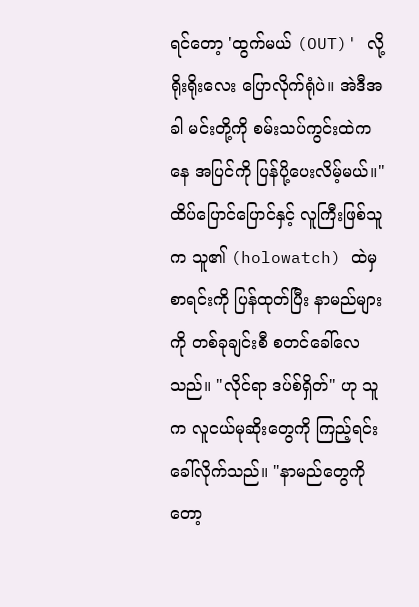ရင်တော့ 'ထွက်မယ် (OUT)' လို့ ရိုးရိုးလေး ပြောလိုက်ရုံပဲ။ အဲဒီအခါ မင်းတို့ကို စမ်းသပ်ကွင်းထဲကနေ အပြင်ကို ပြန်ပို့ပေးလိမ့်မယ်။"
ထိပ်ပြောင်ပြောင်နှင့် လူကြီးဖြစ်သူက သူ၏ (holowatch) ထဲမှ စာရင်းကို ပြန်ထုတ်ပြီး နာမည်များကို တစ်ခုချင်းစီ စတင်ခေါ်လေသည်။ "လိုင်ရာ ဒပ်စ်ရှိတ်" ဟု သူက လူငယ်မုဆိုးတွေကို ကြည့်ရင်း ခေါ်လိုက်သည်။ "နာမည်တွေကိုတော့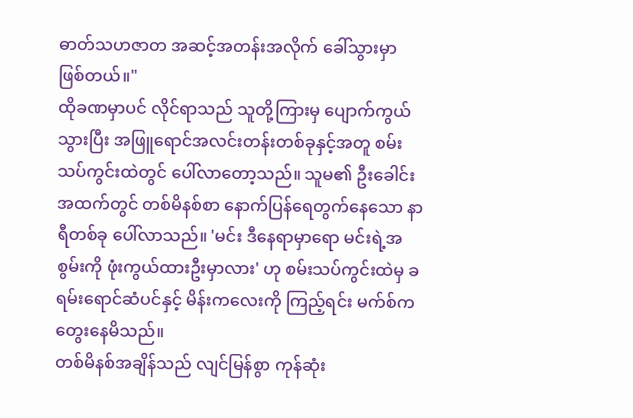ဓာတ်သဟဇာတ အဆင့်အတန်းအလိုက် ခေါ်သွားမှာ ဖြစ်တယ်။"
ထိုခဏမှာပင် လိုင်ရာသည် သူတို့ကြားမှ ပျောက်ကွယ်သွားပြီး အဖြူရောင်အလင်းတန်းတစ်ခုနှင့်အတူ စမ်းသပ်ကွင်းထဲတွင် ပေါ်လာတော့သည်။ သူမ၏ ဦးခေါင်းအထက်တွင် တစ်မိနစ်စာ နောက်ပြန်ရေတွက်နေသော နာရီတစ်ခု ပေါ်လာသည်။ 'မင်း ဒီနေရာမှာရော မင်းရဲ့အစွမ်းကို ဖုံးကွယ်ထားဦးမှာလား' ဟု စမ်းသပ်ကွင်းထဲမှ ခရမ်းရောင်ဆံပင်နှင့် မိန်းကလေးကို ကြည့်ရင်း မက်စ်က တွေးနေမိသည်။
တစ်မိနစ်အချိန်သည် လျင်မြန်စွာ ကုန်ဆုံး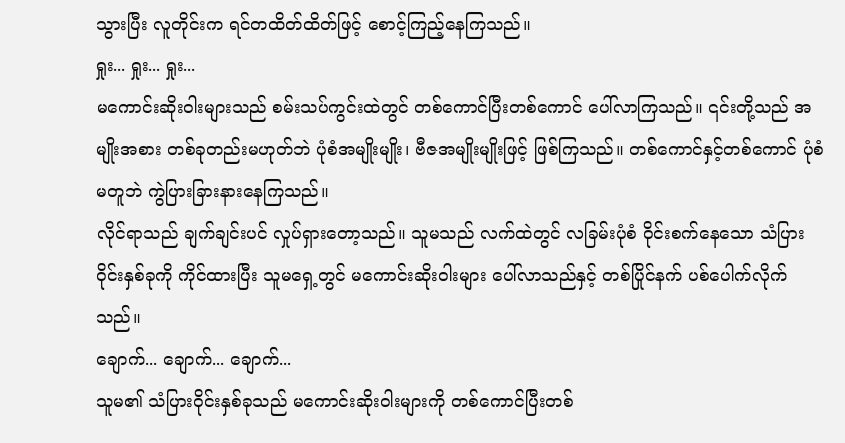သွားပြီး လူတိုင်းက ရင်တထိတ်ထိတ်ဖြင့် စောင့်ကြည့်နေကြသည်။
ရှုး... ရှုး... ရှုး...
မကောင်းဆိုးဝါးများသည် စမ်းသပ်ကွင်းထဲတွင် တစ်ကောင်ပြီးတစ်ကောင် ပေါ်လာကြသည်။ ၎င်းတို့သည် အမျိုးအစား တစ်ခုတည်းမဟုတ်ဘဲ ပုံစံအမျိုးမျိုး၊ ဗီဇအမျိုးမျိုးဖြင့် ဖြစ်ကြသည်။ တစ်ကောင်နှင့်တစ်ကောင် ပုံစံမတူဘဲ ကွဲပြားခြားနားနေကြသည်။
လိုင်ရာသည် ချက်ချင်းပင် လှုပ်ရှားတော့သည်။ သူမသည် လက်ထဲတွင် လခြမ်းပုံစံ ဝိုင်းစက်နေသော သံပြားဝိုင်းနှစ်ခုကို ကိုင်ထားပြီး သူမရှေ့တွင် မကောင်းဆိုးဝါးများ ပေါ်လာသည်နှင့် တစ်ပြိုင်နက် ပစ်ပေါက်လိုက်သည်။
ချောက်... ချောက်... ချောက်...
သူမ၏ သံပြားဝိုင်းနှစ်ခုသည် မကောင်းဆိုးဝါးများကို တစ်ကောင်ပြီးတစ်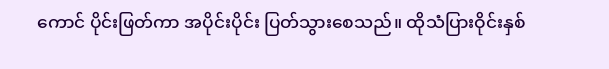ကောင် ပိုင်းဖြတ်ကာ အပိုင်းပိုင်း ပြတ်သွားစေသည်။ ထိုသံပြားဝိုင်းနှစ်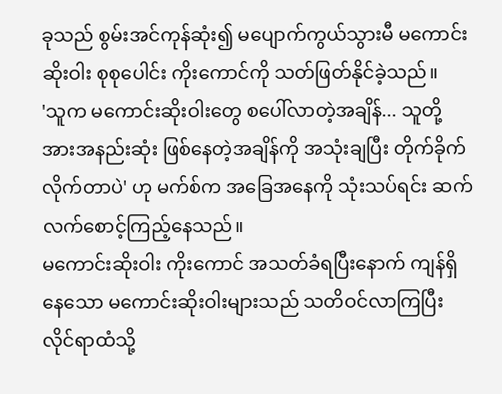ခုသည် စွမ်းအင်ကုန်ဆုံး၍ မပျောက်ကွယ်သွားမီ မကောင်းဆိုးဝါး စုစုပေါင်း ကိုးကောင်ကို သတ်ဖြတ်နိုင်ခဲ့သည်။
'သူက မကောင်းဆိုးဝါးတွေ စပေါ်လာတဲ့အချိန်... သူတို့ အားအနည်းဆုံး ဖြစ်နေတဲ့အချိန်ကို အသုံးချပြီး တိုက်ခိုက်လိုက်တာပဲ' ဟု မက်စ်က အခြေအနေကို သုံးသပ်ရင်း ဆက်လက်စောင့်ကြည့်နေသည်။
မကောင်းဆိုးဝါး ကိုးကောင် အသတ်ခံရပြီးနောက် ကျန်ရှိနေသော မကောင်းဆိုးဝါးများသည် သတိဝင်လာကြပြီး လိုင်ရာထံသို့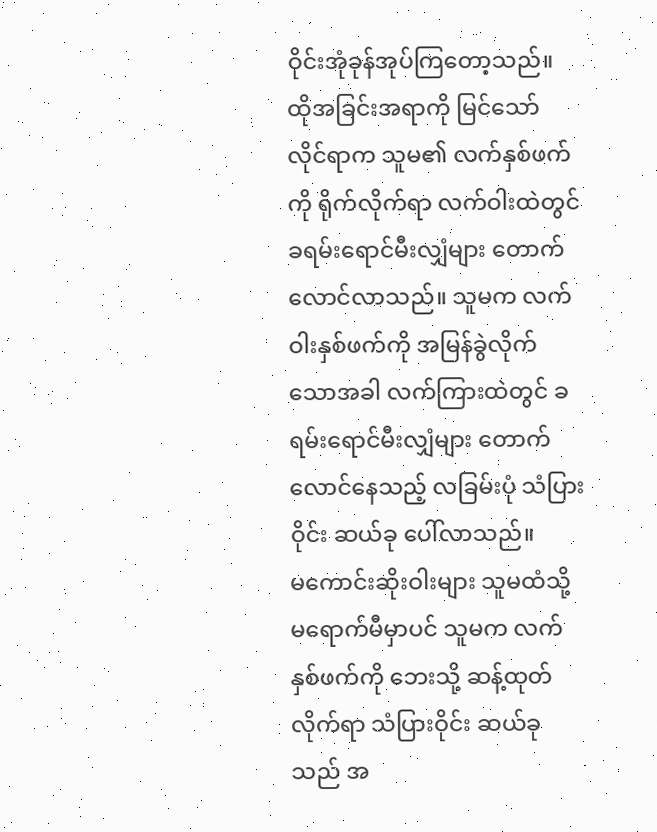ဝိုင်းအုံခုန်အုပ်ကြတော့သည်။ ထိုအခြင်းအရာကို မြင်သော် လိုင်ရာက သူမ၏ လက်နှစ်ဖက်ကို ရိုက်လိုက်ရာ လက်ဝါးထဲတွင် ခရမ်းရောင်မီးလျှံများ တောက်လောင်လာသည်။ သူမက လက်ဝါးနှစ်ဖက်ကို အမြန်ခွဲလိုက်သောအခါ လက်ကြားထဲတွင် ခရမ်းရောင်မီးလျှံများ တောက်လောင်နေသည့် လခြမ်းပုံ သံပြားဝိုင်း ဆယ်ခု ပေါ်လာသည်။
မကောင်းဆိုးဝါးများ သူမထံသို့ မရောက်မီမှာပင် သူမက လက်နှစ်ဖက်ကို ဘေးသို့ ဆန့်ထုတ်လိုက်ရာ သံပြားဝိုင်း ဆယ်ခုသည် အ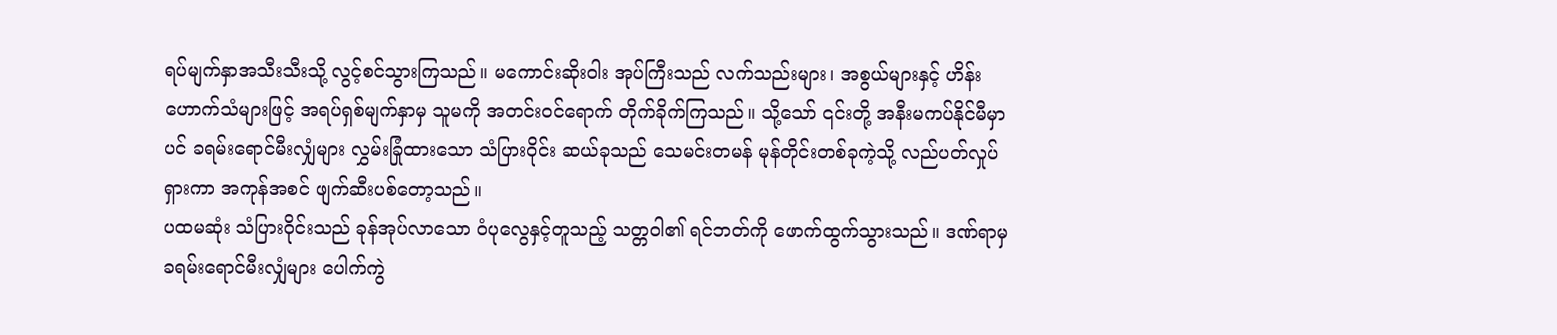ရပ်မျက်နှာအသီးသီးသို့ လွင့်စင်သွားကြသည်။ မကောင်းဆိုးဝါး အုပ်ကြီးသည် လက်သည်းများ၊ အစွယ်များနှင့် ဟိန်းဟောက်သံများဖြင့် အရပ်ရှစ်မျက်နှာမှ သူမကို အတင်းဝင်ရောက် တိုက်ခိုက်ကြသည်။ သို့သော် ၎င်းတို့ အနီးမကပ်နိုင်မီမှာပင် ခရမ်းရောင်မီးလျှံများ လွှမ်းခြုံထားသော သံပြားဝိုင်း ဆယ်ခုသည် သေမင်းတမန် မုန်တိုင်းတစ်ခုကဲ့သို့ လည်ပတ်လှုပ်ရှားကာ အကုန်အစင် ဖျက်ဆီးပစ်တော့သည်။
ပထမဆုံး သံပြားဝိုင်းသည် ခုန်အုပ်လာသော ဝံပုလွေနှင့်တူသည့် သတ္တဝါ၏ ရင်ဘတ်ကို ဖောက်ထွက်သွားသည်။ ဒဏ်ရာမှ ခရမ်းရောင်မီးလျှံများ ပေါက်ကွဲ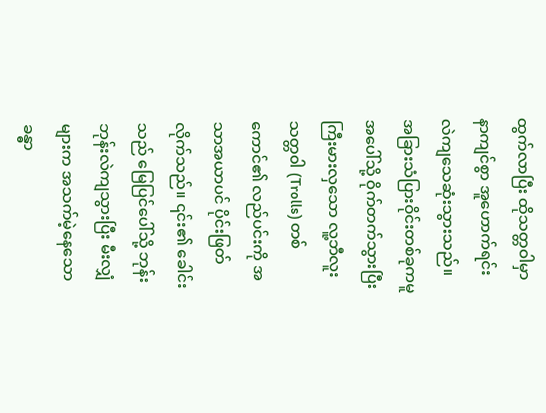ထွက်လာပြီး ထိုသတ္တဝါမှာ နာကျင်စွာ အူဟောက်ရင်း လဲကျသေဆုံးသွားသည်။ အခြားသံပြားဝိုင်းတစ်ခုကမူ အပေါ်သို့ ဝိုက်တက်သွားပြီး ကြီးမားလှသော လူ့ဘီလူးသတ္တ၀ါ (Trolls) တစ်ကောင်၏ လည်ပင်းကို အသာအယာပင် ပိုင်းဖြတ်လိုက်သည်။ ၎င်း၏ ခေါင်းသည် မြေပြင်ပေါ်သို့ ဘုန်းဘုန်းလဲကျသွားပြီး မီးလျှံများက အသက်မဲ့နေသော ခန္ဓာ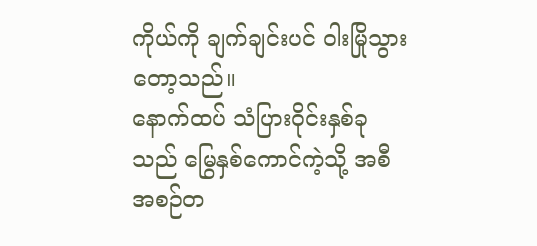ကိုယ်ကို ချက်ချင်းပင် ဝါးမြိုသွားတော့သည်။
နောက်ထပ် သံပြားဝိုင်းနှစ်ခုသည် မြွေနှစ်ကောင်ကဲ့သို့ အစီအစဉ်တ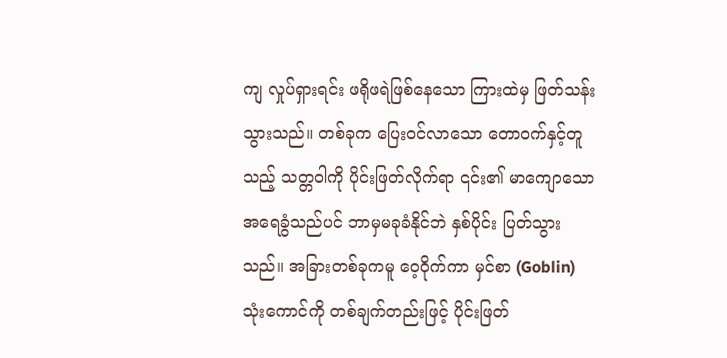ကျ လှုပ်ရှားရင်း ဖရိုဖရဲဖြစ်နေသော ကြားထဲမှ ဖြတ်သန်းသွားသည်။ တစ်ခုက ပြေးဝင်လာသော တောဝက်နှင့်တူသည့် သတ္တဝါကို ပိုင်းဖြတ်လိုက်ရာ ၎င်း၏ မာကျောသော အရေခွံသည်ပင် ဘာမှမခုခံနိုင်ဘဲ နှစ်ပိုင်း ပြတ်သွားသည်။ အခြားတစ်ခုကမူ ဝေ့ဝိုက်ကာ မှင်စာ (Goblin) သုံးကောင်ကို တစ်ချက်တည်းဖြင့် ပိုင်းဖြတ်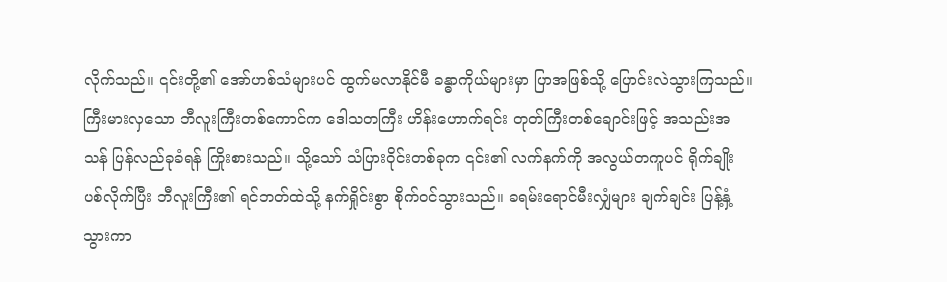လိုက်သည်။ ၎င်းတို့၏ အော်ဟစ်သံများပင် ထွက်မလာနိုင်မီ ခန္ဓာကိုယ်များမှာ ပြာအဖြစ်သို့ ပြောင်းလဲသွားကြသည်။
ကြီးမားလှသော ဘီလူးကြီးတစ်ကောင်က ဒေါသတကြီး ဟိန်းဟောက်ရင်း တုတ်ကြီးတစ်ချောင်းဖြင့် အသည်းအသန် ပြန်လည်ခုခံရန် ကြိုးစားသည်။ သို့သော် သံပြားဝိုင်းတစ်ခုက ၎င်း၏ လက်နက်ကို အလွယ်တကူပင် ရိုက်ချိုးပစ်လိုက်ပြီး ဘီလူးကြီး၏ ရင်ဘတ်ထဲသို့ နက်ရှိုင်းစွာ စိုက်ဝင်သွားသည်။ ခရမ်းရောင်မီးလျှံများ ချက်ချင်း ပြန့်နှံ့သွားကာ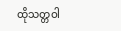ထိုသတ္တဝါ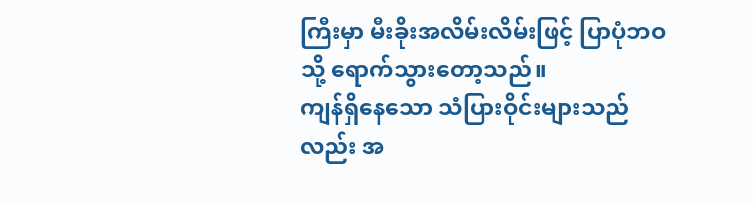ကြီးမှာ မီးခိုးအလိမ်းလိမ်းဖြင့် ပြာပုံဘဝသို့ ရောက်သွားတော့သည်။
ကျန်ရှိနေသော သံပြားဝိုင်းများသည်လည်း အ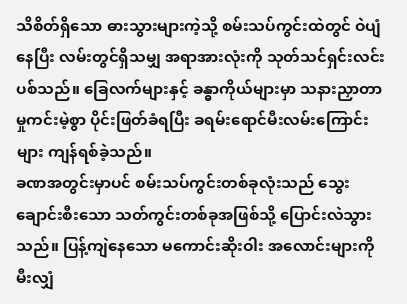သိစိတ်ရှိသော ဓားသွားများကဲ့သို့ စမ်းသပ်ကွင်းထဲတွင် ဝဲပျံနေပြီး လမ်းတွင်ရှိသမျှ အရာအားလုံးကို သုတ်သင်ရှင်းလင်းပစ်သည်။ ခြေလက်များနှင့် ခန္ဓာကိုယ်များမှာ သနားညှာတာမှုကင်းမဲ့စွာ ပိုင်းဖြတ်ခံရပြီး ခရမ်းရောင်မီးလမ်းကြောင်းများ ကျန်ရစ်ခဲ့သည်။
ခဏအတွင်းမှာပင် စမ်းသပ်ကွင်းတစ်ခုလုံးသည် သွေးချောင်းစီးသော သတ်ကွင်းတစ်ခုအဖြစ်သို့ ပြောင်းလဲသွားသည်။ ပြန့်ကျဲနေသော မကောင်းဆိုးဝါး အလောင်းများကို မီးလျှံ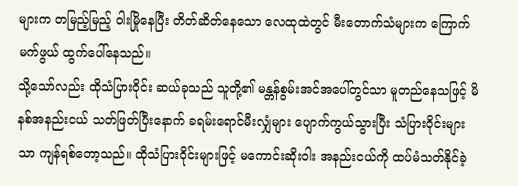များက တမြည့်မြည့် ဝါးမြိုနေပြီး တိတ်ဆိတ်နေသော လေထုထဲတွင် မီးတောက်သံများက ကြောက်မက်ဖွယ် ထွက်ပေါ်နေသည်။
သို့သော်လည်း ထိုသံပြားဝိုင်း ဆယ်ခုသည် သူတို့၏ မန္တန်စွမ်းအင်အပေါ်တွင်သာ မူတည်နေသဖြင့် မိနစ်အနည်းငယ် သတ်ဖြတ်ပြီးနောက် ခရမ်းရောင်မီးလျှံများ ပျောက်ကွယ်သွားပြီး သံပြားဝိုင်းများသာ ကျန်ရစ်တော့သည်။ ထိုသံပြားဝိုင်းများဖြင့် မကောင်းဆိုးဝါး အနည်းငယ်ကို ထပ်မံသတ်နိုင်ခဲ့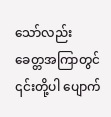သော်လည်း ခေတ္တအကြာတွင် ၎င်းတို့ပါ ပျောက်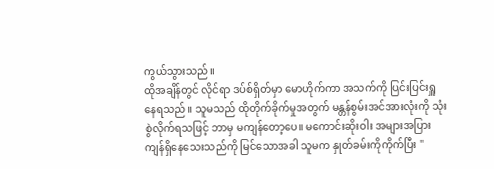ကွယ်သွားသည်။
ထိုအချိန်တွင် လိုင်ရာ ဒပ်စ်ရှိတ်မှာ မောဟိုက်ကာ အသက်ကို ပြင်းပြင်းရှူနေရသည်။ သူမသည် ထိုတိုက်ခိုက်မှုအတွက် မန္တန်စွမ်းအင်အားလုံးကို သုံးစွဲလိုက်ရသဖြင့် ဘာမှ မကျန်တော့ပေ။ မကောင်းဆိုးဝါး အများအပြား ကျန်ရှိနေသေးသည်ကို မြင်သောအခါ သူမက နှုတ်ခမ်းကိုကိုက်ပြီး "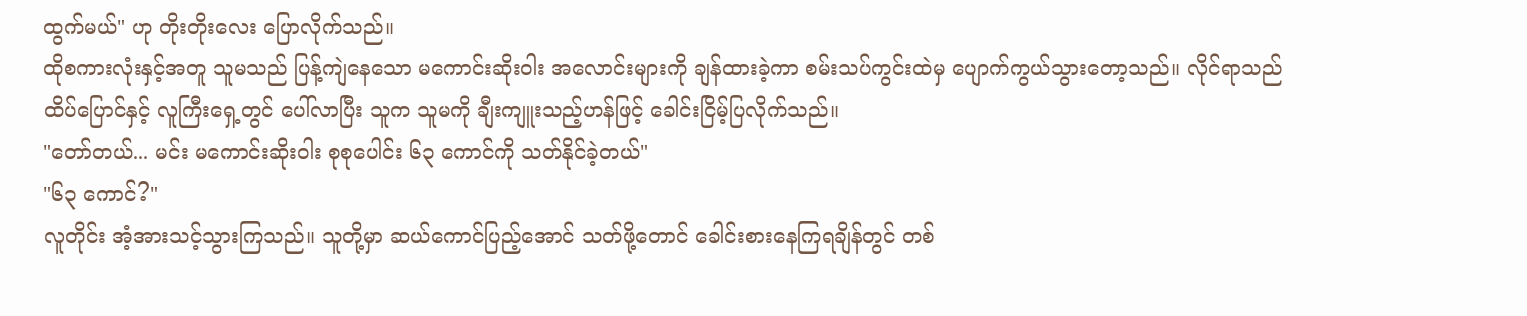ထွက်မယ်" ဟု တိုးတိုးလေး ပြောလိုက်သည်။
ထိုစကားလုံးနှင့်အတူ သူမသည် ပြန့်ကျဲနေသော မကောင်းဆိုးဝါး အလောင်းများကို ချန်ထားခဲ့ကာ စမ်းသပ်ကွင်းထဲမှ ပျောက်ကွယ်သွားတော့သည်။ လိုင်ရာသည် ထိပ်ပြောင်နှင့် လူကြီးရှေ့တွင် ပေါ်လာပြီး သူက သူမကို ချီးကျူးသည့်ဟန်ဖြင့် ခေါင်းငြိမ့်ပြလိုက်သည်။
"တော်တယ်... မင်း မကောင်းဆိုးဝါး စုစုပေါင်း ၆၃ ကောင်ကို သတ်နိုင်ခဲ့တယ်"
"၆၃ ကောင်?"
လူတိုင်း အံ့အားသင့်သွားကြသည်။ သူတို့မှာ ဆယ်ကောင်ပြည့်အောင် သတ်ဖို့တောင် ခေါင်းစားနေကြရချိန်တွင် တစ်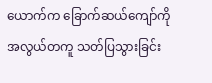ယောက်က ခြောက်ဆယ်ကျော်ကို အလွယ်တကူ သတ်ပြသွားခြင်း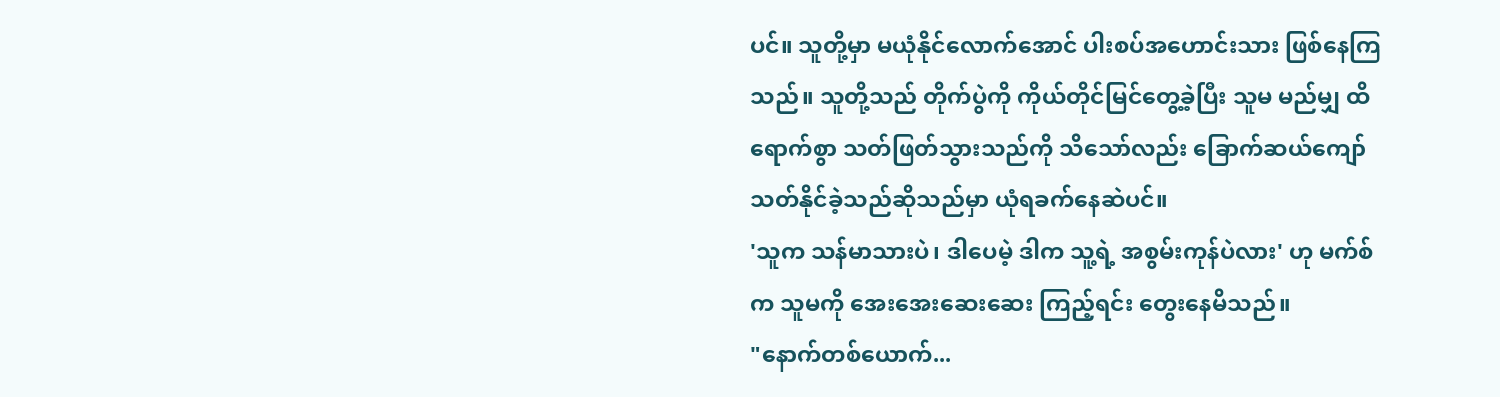ပင်။ သူတို့မှာ မယုံနိုင်လောက်အောင် ပါးစပ်အဟောင်းသား ဖြစ်နေကြသည်။ သူတို့သည် တိုက်ပွဲကို ကိုယ်တိုင်မြင်တွေ့ခဲ့ပြီး သူမ မည်မျှ ထိရောက်စွာ သတ်ဖြတ်သွားသည်ကို သိသော်လည်း ခြောက်ဆယ်ကျော် သတ်နိုင်ခဲ့သည်ဆိုသည်မှာ ယုံရခက်နေဆဲပင်။
'သူက သန်မာသားပဲ၊ ဒါပေမဲ့ ဒါက သူ့ရဲ့ အစွမ်းကုန်ပဲလား' ဟု မက်စ်က သူမကို အေးအေးဆေးဆေး ကြည့်ရင်း တွေးနေမိသည်။
"နောက်တစ်ယောက်...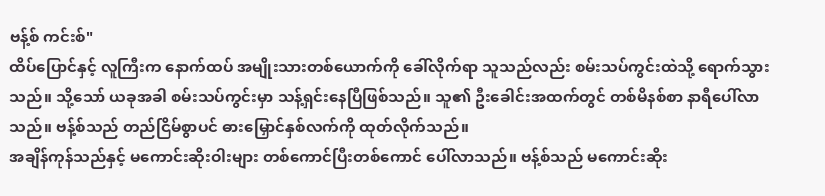ဗန့်စ် ကင်းစ်"
ထိပ်ပြောင်နှင့် လူကြီးက နောက်ထပ် အမျိုးသားတစ်ယောက်ကို ခေါ်လိုက်ရာ သူသည်လည်း စမ်းသပ်ကွင်းထဲသို့ ရောက်သွားသည်။ သို့သော် ယခုအခါ စမ်းသပ်ကွင်းမှာ သန့်ရှင်းနေပြီဖြစ်သည်။ သူ၏ ဦးခေါင်းအထက်တွင် တစ်မိနစ်စာ နာရီပေါ်လာသည်။ ဗန့်စ်သည် တည်ငြိမ်စွာပင် ဓားမြှောင်နှစ်လက်ကို ထုတ်လိုက်သည်။
အချိန်ကုန်သည်နှင့် မကောင်းဆိုးဝါးများ တစ်ကောင်ပြီးတစ်ကောင် ပေါ်လာသည်။ ဗန့်စ်သည် မကောင်းဆိုး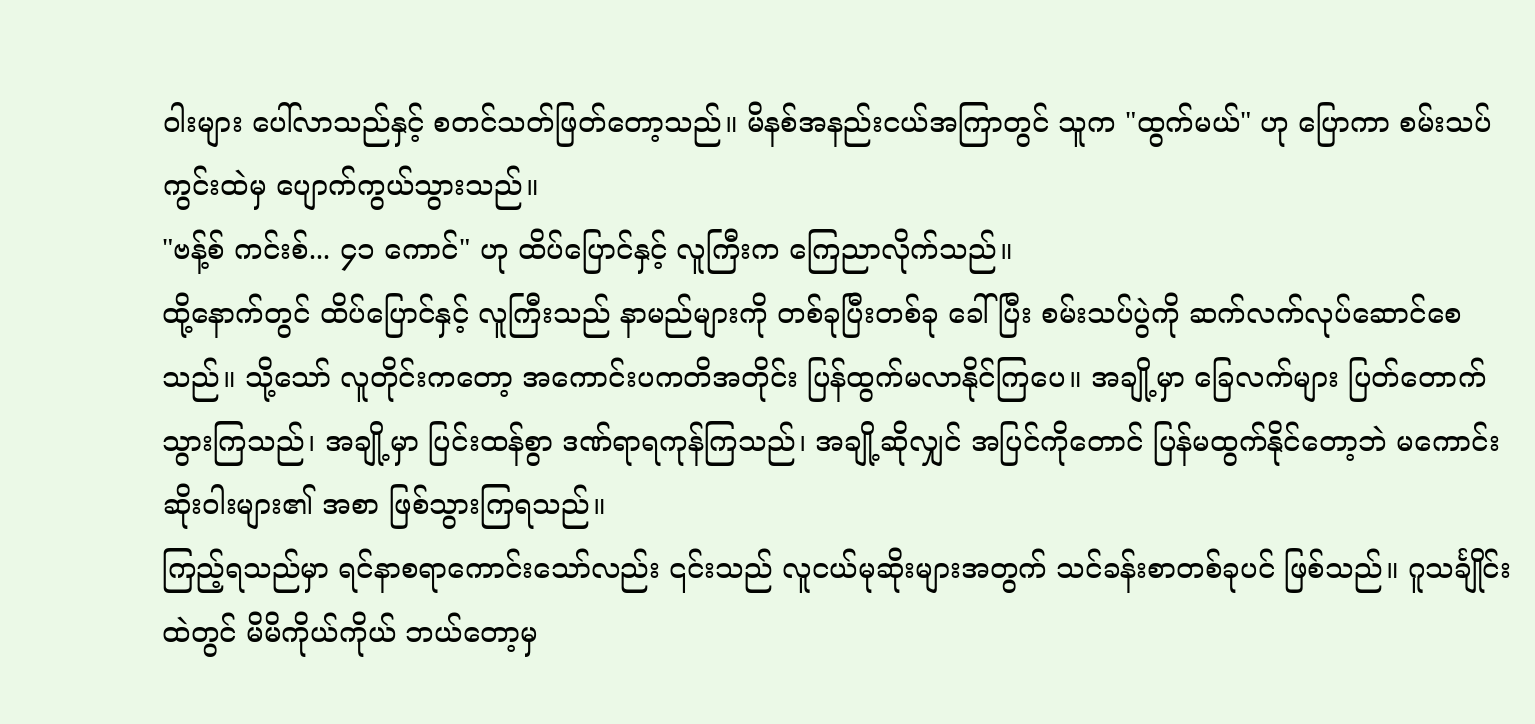ဝါးများ ပေါ်လာသည်နှင့် စတင်သတ်ဖြတ်တော့သည်။ မိနစ်အနည်းငယ်အကြာတွင် သူက "ထွက်မယ်" ဟု ပြောကာ စမ်းသပ်ကွင်းထဲမှ ပျောက်ကွယ်သွားသည်။
"ဗန့်စ် ကင်းစ်... ၄၁ ကောင်" ဟု ထိပ်ပြောင်နှင့် လူကြီးက ကြေညာလိုက်သည်။
ထို့နောက်တွင် ထိပ်ပြောင်နှင့် လူကြီးသည် နာမည်များကို တစ်ခုပြီးတစ်ခု ခေါ်ပြီး စမ်းသပ်ပွဲကို ဆက်လက်လုပ်ဆောင်စေသည်။ သို့သော် လူတိုင်းကတော့ အကောင်းပကတိအတိုင်း ပြန်ထွက်မလာနိုင်ကြပေ။ အချို့မှာ ခြေလက်များ ပြတ်တောက်သွားကြသည်၊ အချို့မှာ ပြင်းထန်စွာ ဒဏ်ရာရကုန်ကြသည်၊ အချို့ဆိုလျှင် အပြင်ကိုတောင် ပြန်မထွက်နိုင်တော့ဘဲ မကောင်းဆိုးဝါးများ၏ အစာ ဖြစ်သွားကြရသည်။
ကြည့်ရသည်မှာ ရင်နာစရာကောင်းသော်လည်း ၎င်းသည် လူငယ်မုဆိုးများအတွက် သင်ခန်းစာတစ်ခုပင် ဖြစ်သည်။ ဂူသင်္ချိုင်း ထဲတွင် မိမိကိုယ်ကိုယ် ဘယ်တော့မှ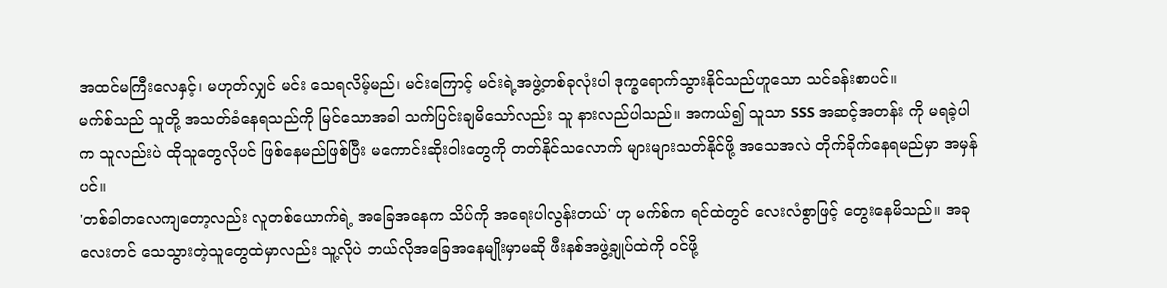အထင်မကြီးလေနှင့်၊ မဟုတ်လျှင် မင်း သေရလိမ့်မည်၊ မင်းကြောင့် မင်းရဲ့အဖွဲ့တစ်ခုလုံးပါ ဒုက္ခရောက်သွားနိုင်သည်ဟူသော သင်ခန်းစာပင်။
မက်စ်သည် သူတို့ အသတ်ခံနေရသည်ကို မြင်သောအခါ သက်ပြင်းချမိသော်လည်း သူ နားလည်ပါသည်။ အကယ်၍ သူသာ SSS အဆင့်အတန်း ကို မရခဲ့ပါက သူလည်းပဲ ထိုသူတွေလိုပင် ဖြစ်နေမည်ဖြစ်ပြီး မကောင်းဆိုးဝါးတွေကို တတ်နိုင်သလောက် များများသတ်နိုင်ဖို့ အသေအလဲ တိုက်ခိုက်နေရမည်မှာ အမှန်ပင်။
'တစ်ခါတလေကျတော့လည်း လူတစ်ယောက်ရဲ့ အခြေအနေက သိပ်ကို အရေးပါလွန်းတယ်' ဟု မက်စ်က ရင်ထဲတွင် လေးလံစွာဖြင့် တွေးနေမိသည်။ အခုလေးတင် သေသွားတဲ့သူတွေထဲမှာလည်း သူ့လိုပဲ ဘယ်လိုအခြေအနေမျိုးမှာမဆို ဖီးနစ်အဖွဲ့ချုပ်ထဲကို ဝင်ဖို့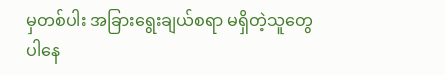မှတစ်ပါး အခြားရွေးချယ်စရာ မရှိတဲ့သူတွေ ပါနေ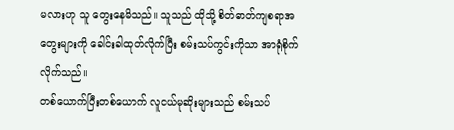မလားဟု သူ တွေးနေမိသည်။ သူသည် ထိုသို့ စိတ်ဓာတ်ကျစရာအတွေးများကို ခေါင်းခါထုတ်လိုက်ပြီး စမ်းသပ်ကွင်းကိုသာ အာရုံစိုက်လိုက်သည်။
တစ်ယောက်ပြီးတစ်ယောက် လူငယ်မုဆိုးများသည် စမ်းသပ်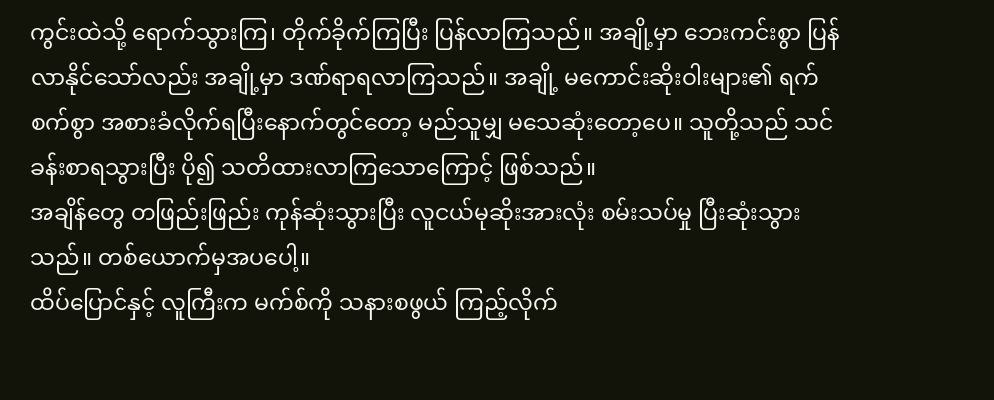ကွင်းထဲသို့ ရောက်သွားကြ၊ တိုက်ခိုက်ကြပြီး ပြန်လာကြသည်။ အချို့မှာ ဘေးကင်းစွာ ပြန်လာနိုင်သော်လည်း အချို့မှာ ဒဏ်ရာရလာကြသည်။ အချို့ မကောင်းဆိုးဝါးများ၏ ရက်စက်စွာ အစားခံလိုက်ရပြီးနောက်တွင်တော့ မည်သူမျှ မသေဆုံးတော့ပေ။ သူတို့သည် သင်ခန်းစာရသွားပြီး ပို၍ သတိထားလာကြသောကြောင့် ဖြစ်သည်။
အချိန်တွေ တဖြည်းဖြည်း ကုန်ဆုံးသွားပြီး လူငယ်မုဆိုးအားလုံး စမ်းသပ်မှု ပြီးဆုံးသွားသည်။ တစ်ယောက်မှအပပေါ့။
ထိပ်ပြောင်နှင့် လူကြီးက မက်စ်ကို သနားစဖွယ် ကြည့်လိုက်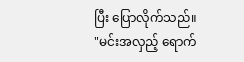ပြီး ပြောလိုက်သည်။ "မင်းအလှည့် ရောက်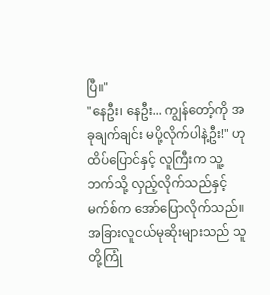ပြီ။"
"နေဦး၊ နေဦး... ကျွန်တော့်ကို အခုချက်ချင်း မပို့လိုက်ပါနဲ့ဦး!" ဟု ထိပ်ပြောင်နှင့် လူကြီးက သူ့ဘက်သို့ လှည့်လိုက်သည်နှင့် မက်စ်က အော်ပြောလိုက်သည်။
အခြားလူငယ်မုဆိုးများသည် သူတို့ကြုံ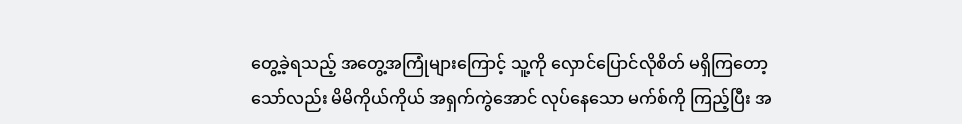တွေ့ခဲ့ရသည့် အတွေ့အကြုံများကြောင့် သူ့ကို လှောင်ပြောင်လိုစိတ် မရှိကြတော့သော်လည်း မိမိကိုယ်ကိုယ် အရှက်ကွဲအောင် လုပ်နေသော မက်စ်ကို ကြည့်ပြီး အ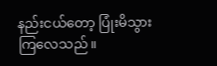နည်းငယ်တော့ ပြုံးမိသွားကြလေသည်။